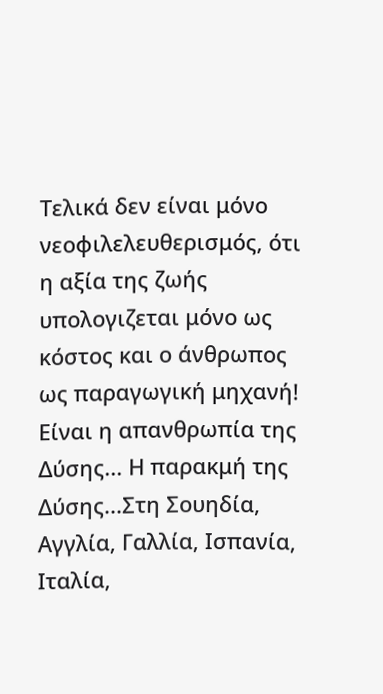Τελικά δεν είναι μόνο νεοφιλελευθερισμός, ότι η αξία της ζωής υπολογιζεται μόνο ως κόστος και ο άνθρωπος ως παραγωγική μηχανή! Είναι η απανθρωπία της Δύσης... Η παρακμή της Δύσης...Στη Σουηδία, Αγγλία, Γαλλία, Ισπανία, Ιταλία,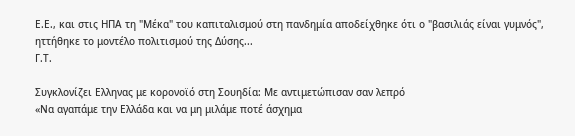Ε.Ε., και στις ΗΠΑ τη "Μέκα" του καπιταλισμού στη πανδημία αποδείχθηκε ότι ο "βασιλιάς είναι γυμνός", ηττήθηκε το μοντέλο πολιτισμού της Δύσης...
Γ.Τ.

Συγκλονίζει Ελληνας με κορονοϊό στη Σουηδία: Με αντιμετώπισαν σαν λεπρό
«Να αγαπάμε την Ελλάδα και να μη μιλάμε ποτέ άσχημα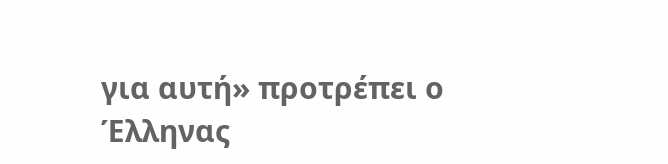για αυτή» προτρέπει ο Έλληνας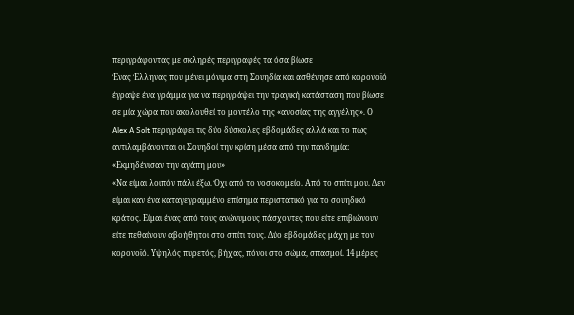περιγράφοντας με σκληρές περιγραφές τα όσα βίωσε
Ένας Έλληνας που μένει μόνιμα στη Σουηδία και ασθένησε από κορονοϊό έγραψε ένα γράμμα για να περιγράψει την τραγική κατάσταση που βίωσε σε μία χώρα που ακολουθεί το μοντέλο της «ανοσίας της αγγέλης». Ο Alex A Solt περιγράφει τις δύο δύσκολες εβδομάδες αλλά και το πως αντιλαμβάνονται οι Σουηδοί την κρίση μέσα από την πανδημία:
«Εκμηδένισαν την αγάπη μου»
«Να είμαι λοιπόν πάλι έξω. Όχι από το νοσοκομείο. Από το σπίτι μου. Δεν είμαι καν ένα καταγεγραμμένο επίσημα περιστατικό για το σουηδικό κράτος. Είμαι ένας από τους ανώνυμους πάσχοντες που είτε επιβιώνουν είτε πεθαίνουν αβοήθητοι στο σπίτι τους. Δύο εβδομάδες μάχη με τον κορονοϊό. Υψηλός πυρετός, βήχας, πόνοι στο σώμα, σπασμοί. 14 μέρες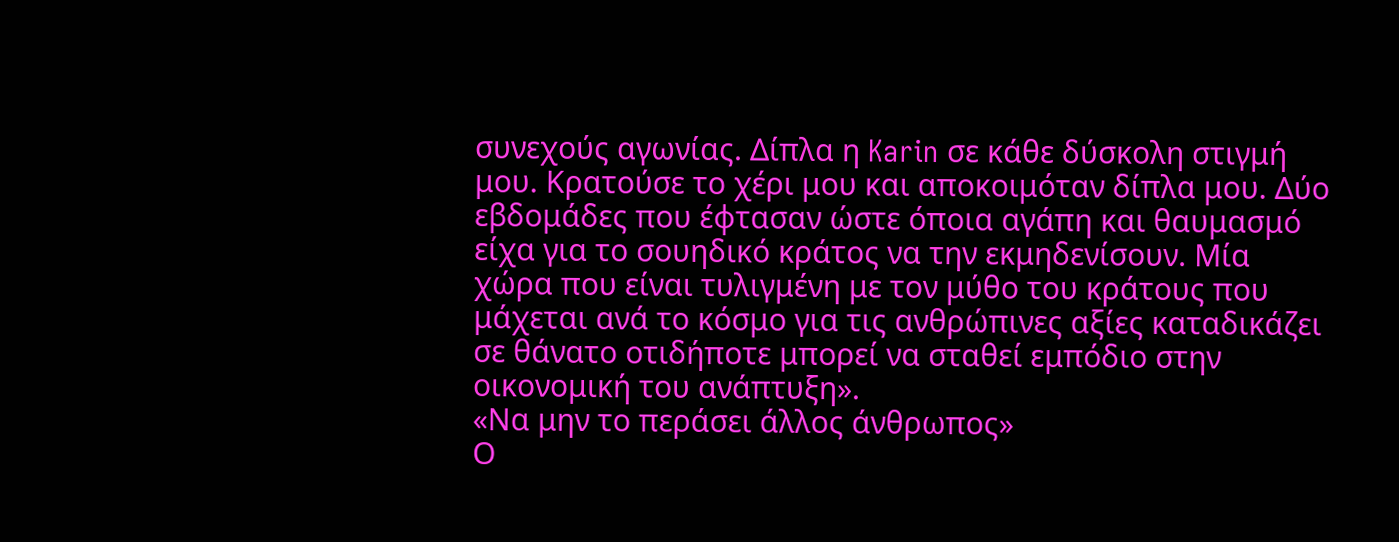συνεχούς αγωνίας. Δίπλα η Karin σε κάθε δύσκολη στιγμή μου. Κρατούσε το χέρι μου και απoκοιμόταν δίπλα μου. Δύο εβδομάδες που έφτασαν ώστε όποια αγάπη και θαυμασμό είχα για το σουηδικό κράτος να την εκμηδενίσουν. Μία χώρα που είναι τυλιγμένη με τον μύθο του κράτους που μάχεται ανά το κόσμο για τις ανθρώπινες αξίες καταδικάζει σε θάνατο οτιδήποτε μπορεί να σταθεί εμπόδιο στην οικονομική του ανάπτυξη».
«Να μην το περάσει άλλος άνθρωπος»
Ο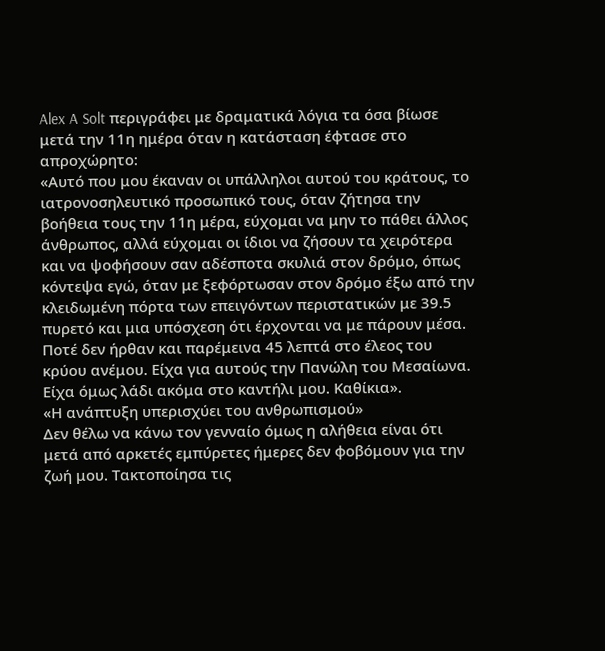Alex A Solt περιγράφει με δραματικά λόγια τα όσα βίωσε μετά την 11η ημέρα όταν η κατάσταση έφτασε στο απροχώρητο:
«Αυτό που μου έκαναν οι υπάλληλοι αυτού του κράτους, το ιατρονοσηλευτικό προσωπικό τους, όταν ζήτησα την βοήθεια τους την 11η μέρα, εύχομαι να μην το πάθει άλλος άνθρωπος, αλλά εύχομαι οι ίδιοι να ζήσουν τα χειρότερα και να ψοφήσουν σαν αδέσποτα σκυλιά στον δρόμο, όπως κόντεψα εγώ, όταν με ξεφόρτωσαν στον δρόμο έξω από την κλειδωμένη πόρτα των επειγόντων περιστατικών με 39.5 πυρετό και μια υπόσχεση ότι έρχονται να με πάρουν μέσα. Ποτέ δεν ήρθαν και παρέμεινα 45 λεπτά στο έλεος του κρύου ανέμου. Είχα για αυτούς την Πανώλη του Μεσαίωνα. Είχα όμως λάδι ακόμα στο καντήλι μου. Καθίκια».
«Η ανάπτυξη υπερισχύει του ανθρωπισμού»
Δεν θέλω να κάνω τον γενναίο όμως η αλήθεια είναι ότι μετά από αρκετές εμπύρετες ήμερες δεν φοβόμουν για την ζωή μου. Τακτοποίησα τις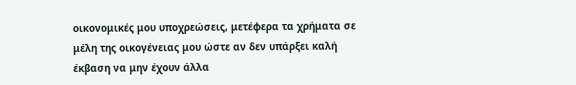οικονομικές μου υποχρεώσεις, μετέφερα τα χρήματα σε μέλη της οικογένειας μου ώστε αν δεν υπάρξει καλή έκβαση να μην έχουν άλλα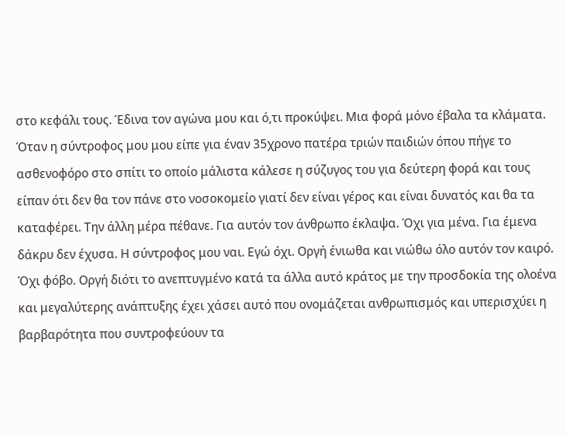στο κεφάλι τους. Έδινα τον αγώνα μου και ό,τι προκύψει. Μια φορά μόνο έβαλα τα κλάματα. Όταν η σύντροφος μου μου είπε για έναν 35χρονο πατέρα τριών παιδιών όπου πήγε το ασθενοφόρο στο σπίτι το οποίο μάλιστα κάλεσε η σύζυγος του για δεύτερη φορά και τους είπαν ότι δεν θα τον πάνε στο νοσοκομείο γιατί δεν είναι γέρος και είναι δυνατός και θα τα καταφέρει. Την άλλη μέρα πέθανε. Για αυτόν τον άνθρωπο έκλαψα. Όχι για μένα. Για έμενα δάκρυ δεν έχυσα. Η σύντροφος μου ναι. Εγώ όχι. Οργή ένιωθα και νιώθω όλο αυτόν τον καιρό. Όχι φόβο. Οργή διότι το ανεπτυγμένο κατά τα άλλα αυτό κράτος με την προσδοκία της ολοένα και μεγαλύτερης ανάπτυξης έχει χάσει αυτό που ονομάζεται ανθρωπισμός και υπερισχύει η βαρβαρότητα που συντροφεύουν τα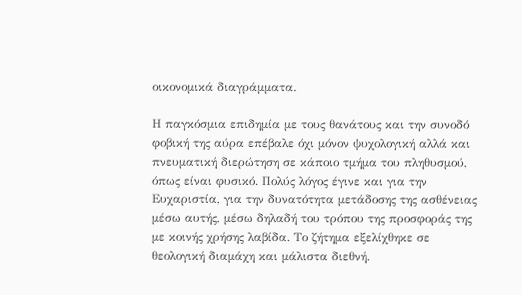οικονομικά διαγράμματα.

Η παγκόσμια επιδημία με τους θανάτους και την συνοδό φοβική της αύρα επέβαλε όχι μόνον ψυχολογική αλλά και πνευματική διερώτηση σε κάποιο τμήμα του πληθυσμού, όπως είναι φυσικό. Πολύς λόγος έγινε και για την Ευχαριστία, για την δυνατότητα μετάδοσης της ασθένειας μέσω αυτής, μέσω δηλαδή του τρόπου της προσφοράς της με κοινής χρήσης λαβίδα. Το ζήτημα εξελίχθηκε σε θεολογική διαμάχη και μάλιστα διεθνή.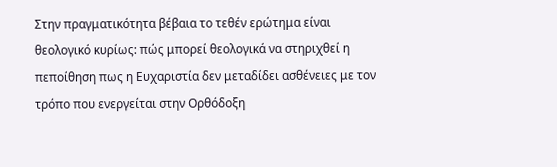Στην πραγματικότητα βέβαια το τεθέν ερώτημα είναι θεολογικό κυρίως: πώς μπορεί θεολογικά να στηριχθεί η πεποίθηση πως η Ευχαριστία δεν μεταδίδει ασθένειες με τον τρόπο που ενεργείται στην Ορθόδοξη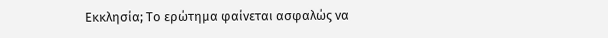Εκκλησία; Το ερώτημα φαίνεται ασφαλώς να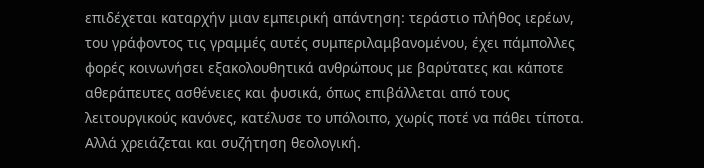επιδέχεται καταρχήν μιαν εμπειρική απάντηση: τεράστιο πλήθος ιερέων, του γράφοντος τις γραμμές αυτές συμπεριλαμβανομένου, έχει πάμπολλες φορές κοινωνήσει εξακολουθητικά ανθρώπους με βαρύτατες και κάποτε αθεράπευτες ασθένειες και φυσικά, όπως επιβάλλεται από τους λειτουργικούς κανόνες, κατέλυσε το υπόλοιπο, χωρίς ποτέ να πάθει τίποτα. Αλλά χρειάζεται και συζήτηση θεολογική.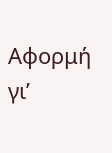Αφορμή γι’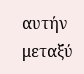αυτήν μεταξύ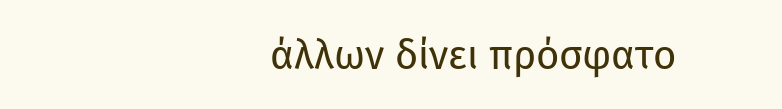άλλων δίνει πρόσφατο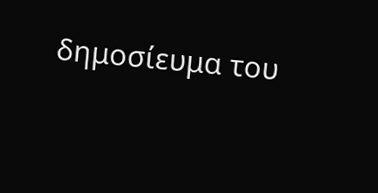δημοσίευμα του